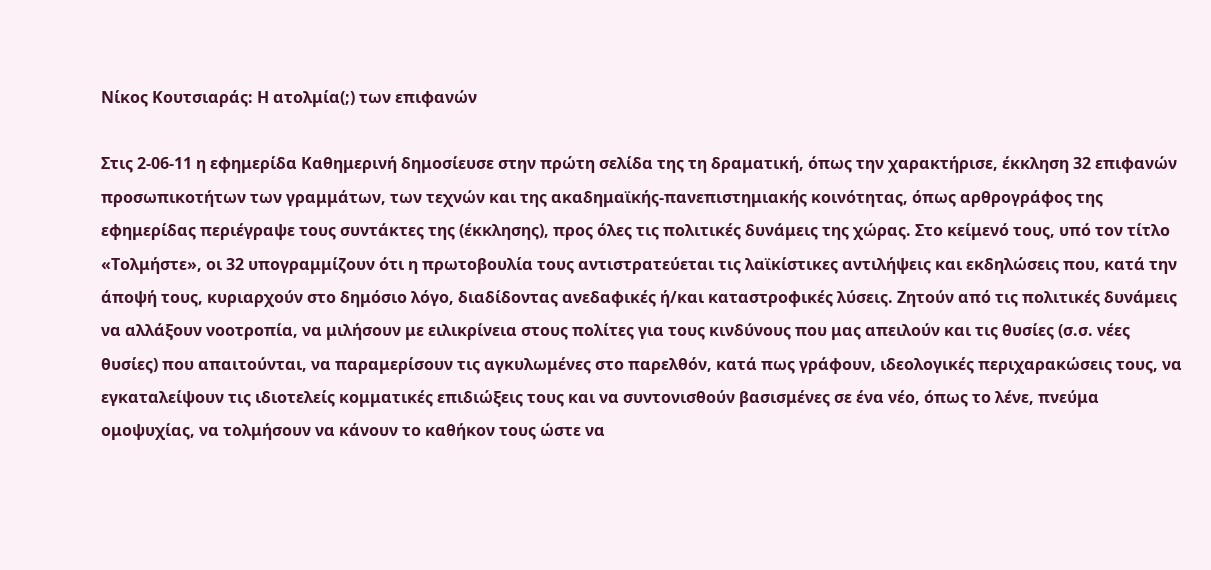Νίκος Κουτσιαράς: Η ατολμία(;) των επιφανών

Στις 2-06-11 η εφημερίδα Καθημερινή δημοσίευσε στην πρώτη σελίδα της τη δραματική, όπως την χαρακτήρισε, έκκληση 32 επιφανών προσωπικοτήτων των γραμμάτων, των τεχνών και της ακαδημαϊκής-πανεπιστημιακής κοινότητας, όπως αρθρογράφος της εφημερίδας περιέγραψε τους συντάκτες της (έκκλησης), προς όλες τις πολιτικές δυνάμεις της χώρας. Στο κείμενό τους, υπό τον τίτλο «Τολμήστε», οι 32 υπογραμμίζουν ότι η πρωτοβουλία τους αντιστρατεύεται τις λαϊκίστικες αντιλήψεις και εκδηλώσεις που, κατά την άποψή τους, κυριαρχούν στο δημόσιο λόγο, διαδίδοντας ανεδαφικές ή/και καταστροφικές λύσεις. Ζητούν από τις πολιτικές δυνάμεις να αλλάξουν νοοτροπία, να μιλήσουν με ειλικρίνεια στους πολίτες για τους κινδύνους που μας απειλούν και τις θυσίες (σ.σ. νέες θυσίες) που απαιτούνται, να παραμερίσουν τις αγκυλωμένες στο παρελθόν, κατά πως γράφουν, ιδεολογικές περιχαρακώσεις τους, να εγκαταλείψουν τις ιδιοτελείς κομματικές επιδιώξεις τους και να συντονισθούν βασισμένες σε ένα νέο, όπως το λένε, πνεύμα ομοψυχίας, να τολμήσουν να κάνουν το καθήκον τους ώστε να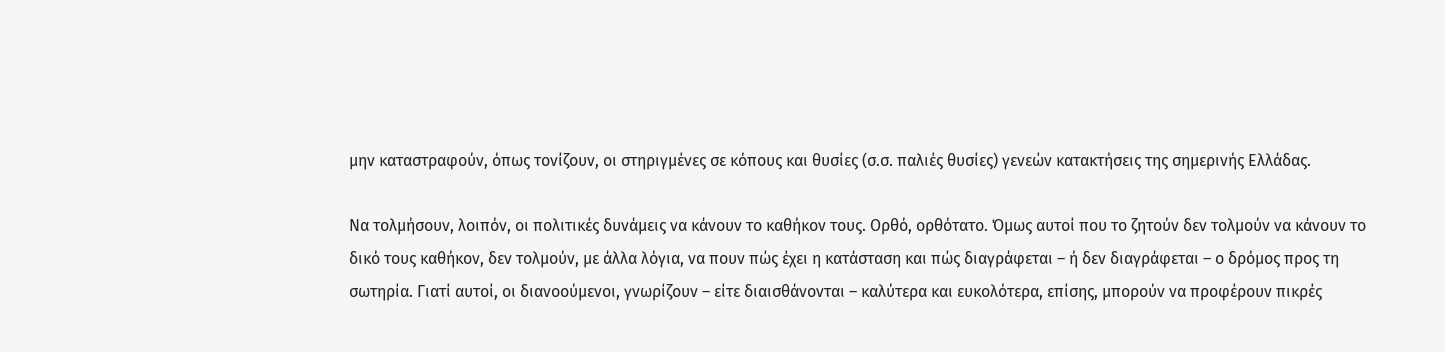μην καταστραφούν, όπως τονίζουν, οι στηριγμένες σε κόπους και θυσίες (σ.σ. παλιές θυσίες) γενεών κατακτήσεις της σημερινής Ελλάδας.

Να τολμήσουν, λοιπόν, οι πολιτικές δυνάμεις να κάνουν το καθήκον τους. Ορθό, ορθότατο. Όμως αυτοί που το ζητούν δεν τολμούν να κάνουν το δικό τους καθήκον, δεν τολμούν, με άλλα λόγια, να πουν πώς έχει η κατάσταση και πώς διαγράφεται – ή δεν διαγράφεται – ο δρόμος προς τη σωτηρία. Γιατί αυτοί, οι διανοούμενοι, γνωρίζουν – είτε διαισθάνονται – καλύτερα και ευκολότερα, επίσης, μπορούν να προφέρουν πικρές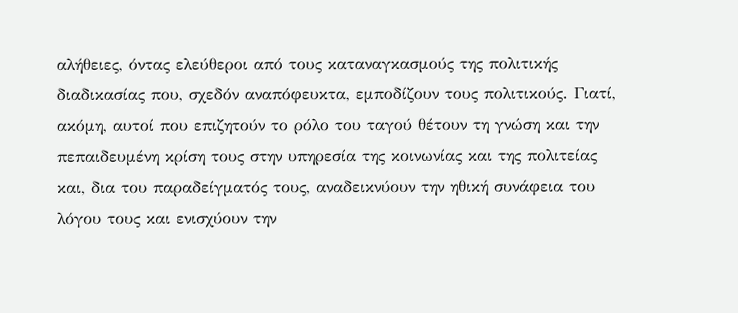αλήθειες, όντας ελεύθεροι από τους καταναγκασμούς της πολιτικής διαδικασίας που, σχεδόν αναπόφευκτα, εμποδίζουν τους πολιτικούς. Γιατί, ακόμη, αυτοί που επιζητούν το ρόλο του ταγού θέτουν τη γνώση και την πεπαιδευμένη κρίση τους στην υπηρεσία της κοινωνίας και της πολιτείας και, δια του παραδείγματός τους, αναδεικνύουν την ηθική συνάφεια του λόγου τους και ενισχύουν την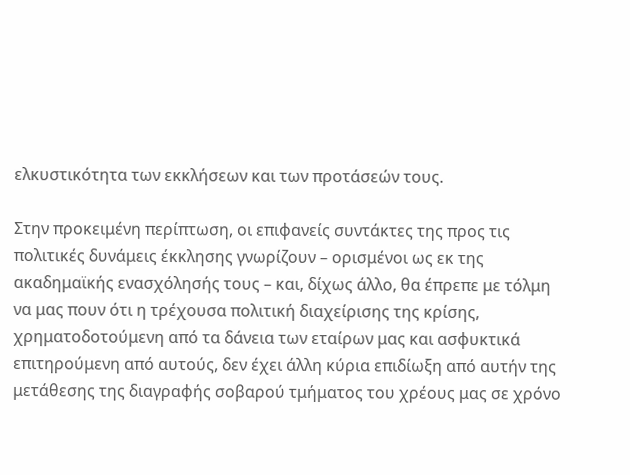ελκυστικότητα των εκκλήσεων και των προτάσεών τους.

Στην προκειμένη περίπτωση, οι επιφανείς συντάκτες της προς τις πολιτικές δυνάμεις έκκλησης γνωρίζουν – ορισμένοι ως εκ της ακαδημαϊκής ενασχόλησής τους – και, δίχως άλλο, θα έπρεπε με τόλμη να μας πουν ότι η τρέχουσα πολιτική διαχείρισης της κρίσης, χρηματοδοτούμενη από τα δάνεια των εταίρων μας και ασφυκτικά επιτηρούμενη από αυτούς, δεν έχει άλλη κύρια επιδίωξη από αυτήν της  μετάθεσης της διαγραφής σοβαρού τμήματος του χρέους μας σε χρόνο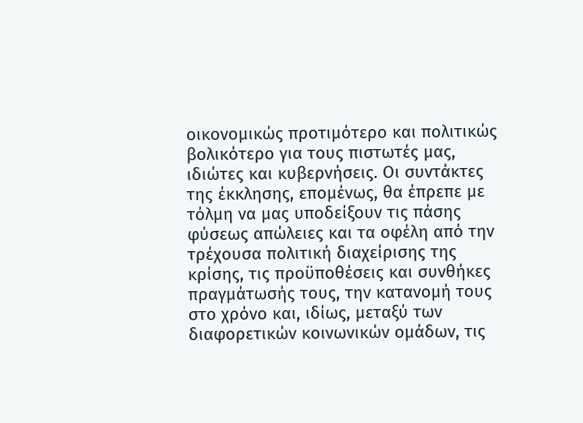οικονομικώς προτιμότερο και πολιτικώς βολικότερο για τους πιστωτές μας, ιδιώτες και κυβερνήσεις. Οι συντάκτες της έκκλησης, επομένως, θα έπρεπε με τόλμη να μας υποδείξουν τις πάσης φύσεως απώλειες και τα οφέλη από την τρέχουσα πολιτική διαχείρισης της κρίσης, τις προϋποθέσεις και συνθήκες πραγμάτωσής τους, την κατανομή τους στο χρόνο και, ιδίως, μεταξύ των διαφορετικών κοινωνικών ομάδων, τις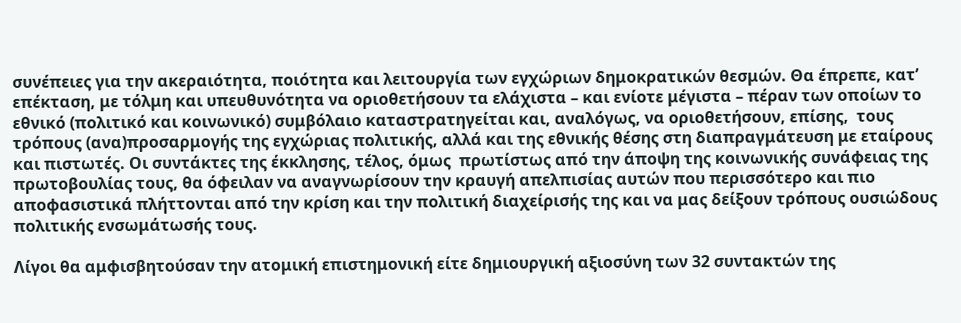συνέπειες για την ακεραιότητα, ποιότητα και λειτουργία των εγχώριων δημοκρατικών θεσμών. Θα έπρεπε, κατ’ επέκταση, με τόλμη και υπευθυνότητα να οριοθετήσουν τα ελάχιστα – και ενίοτε μέγιστα – πέραν των οποίων το εθνικό (πολιτικό και κοινωνικό) συμβόλαιο καταστρατηγείται και, αναλόγως, να οριοθετήσουν, επίσης,  τους τρόπους (ανα)προσαρμογής της εγχώριας πολιτικής, αλλά και της εθνικής θέσης στη διαπραγμάτευση με εταίρους και πιστωτές. Οι συντάκτες της έκκλησης, τέλος, όμως  πρωτίστως από την άποψη της κοινωνικής συνάφειας της πρωτοβουλίας τους, θα όφειλαν να αναγνωρίσουν την κραυγή απελπισίας αυτών που περισσότερο και πιο αποφασιστικά πλήττονται από την κρίση και την πολιτική διαχείρισής της και να μας δείξουν τρόπους ουσιώδους πολιτικής ενσωμάτωσής τους.

Λίγοι θα αμφισβητούσαν την ατομική επιστημονική είτε δημιουργική αξιοσύνη των 32 συντακτών της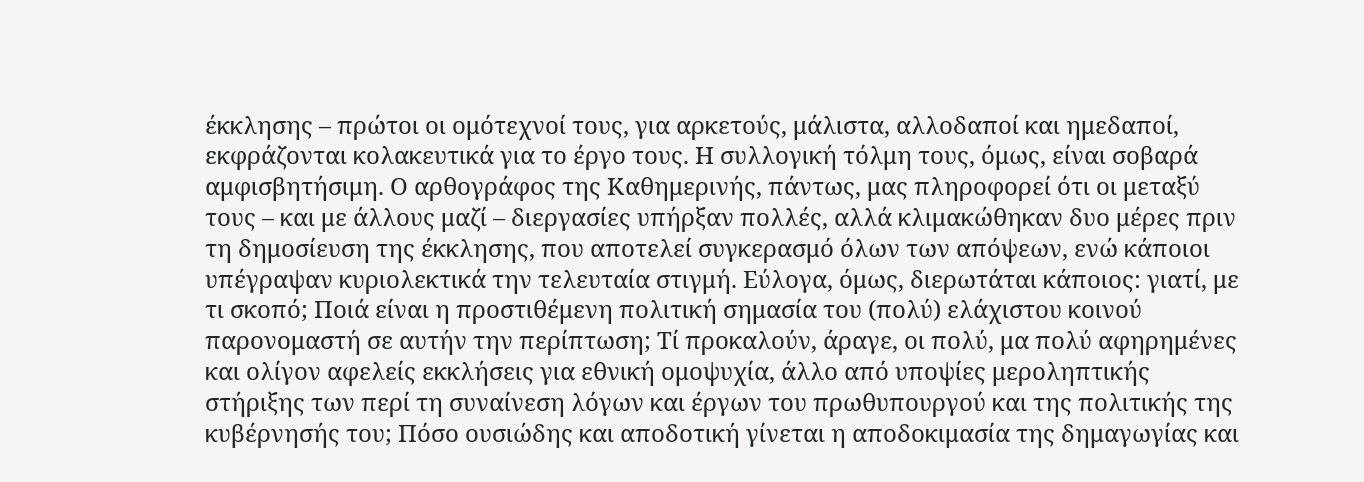έκκλησης – πρώτοι οι ομότεχνοί τους, για αρκετούς, μάλιστα, αλλοδαποί και ημεδαποί, εκφράζονται κολακευτικά για το έργο τους. Η συλλογική τόλμη τους, όμως, είναι σοβαρά αμφισβητήσιμη. Ο αρθογράφος της Καθημερινής, πάντως, μας πληροφορεί ότι οι μεταξύ τους – και με άλλους μαζί – διεργασίες υπήρξαν πολλές, αλλά κλιμακώθηκαν δυο μέρες πριν τη δημοσίευση της έκκλησης, που αποτελεί συγκερασμό όλων των απόψεων, ενώ κάποιοι υπέγραψαν κυριολεκτικά την τελευταία στιγμή. Εύλογα, όμως, διερωτάται κάποιος: γιατί, με τι σκοπό; Ποιά είναι η προστιθέμενη πολιτική σημασία του (πολύ) ελάχιστου κοινού παρονομαστή σε αυτήν την περίπτωση; Τί προκαλούν, άραγε, οι πολύ, μα πολύ αφηρημένες και ολίγον αφελείς εκκλήσεις για εθνική ομοψυχία, άλλο από υποψίες μεροληπτικής στήριξης των περί τη συναίνεση λόγων και έργων του πρωθυπουργού και της πολιτικής της κυβέρνησής του; Πόσο ουσιώδης και αποδοτική γίνεται η αποδοκιμασία της δημαγωγίας και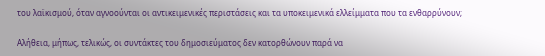του λαϊκισμού, όταν αγνοούνται οι αντικειμενικές περιστάσεις και τα υποκειμενικά ελλείμματα που τα ενθαρρύνουν;

Αλήθεια, μήπως, τελικώς, οι συντάκτες του δημοσιεύματος δεν κατορθώνουν παρά να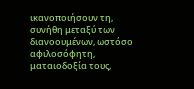ικανοποιήσουν τη, συνήθη μεταξύ των διανοουμένων, ωστόσο αφιλοσόφητη, ματαιοδοξία τους,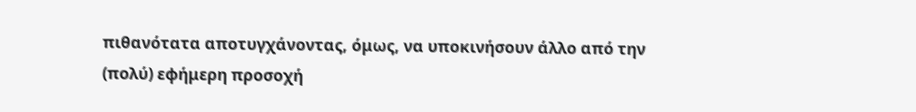πιθανότατα αποτυγχάνοντας, όμως, να υποκινήσουν άλλο από την (πολύ) εφήμερη προσοχή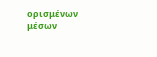ορισμένων μέσων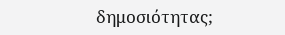δημοσιότητας;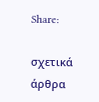Share:

σχετικά άρθρα